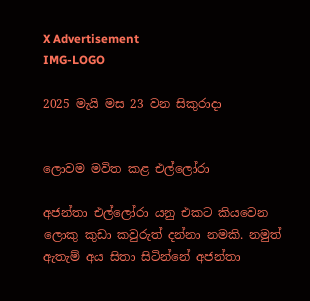X Advertisement
IMG-LOGO

2025 මැයි මස 23 වන සිකුරාදා


ලොවම මවිත කළ එල්ලෝරා

අජන්තා එල්ලෝරා යනු එකට කියවෙන ලොකු කුඩා කවුරුත් දන්නා නමකි. නමුත් ඇතැම් අය සිතා සිටින්නේ අජන්තා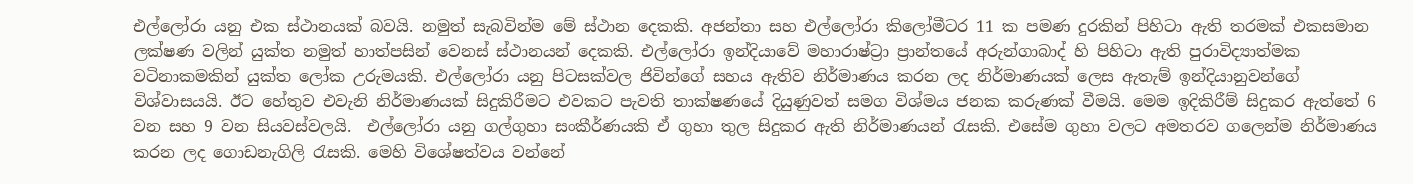එල්ලෝරා යනු එක ස්ථානයක් බවයි. නමුත් සැබවින්ම මේ ස්ථාන දෙකකි. අජන්තා සහ එල්ලෝරා කිලෝමීටර 11 ක පමණ දුරකින් පිහිටා ඇති තරමක් එකසමාන ලක්ෂණ වලින් යුක්ත නමුත් හාත්පසින් වෙනස් ස්ථානයන් දෙකකි. එල්ලෝරා ඉන්දියාවේ මහාරාෂ්ට්‍රා ප්‍රාන්තයේ අරුන්ගාබාද් හි පිහිටා ඇති පුරාවිද්‍යාත්මක වටිනාකමකින් යුක්ත ලෝක උරුමයකි. එල්ලෝරා යනු පිටසක්වල ජිවින්ගේ සහය ඇතිව නිර්මාණය කරන ලද නිර්මාණයක් ලෙස ඇතැම් ඉන්දියානුවන්ගේ විශ්වාසයයි. ඊට හේතුව එවැනි නිර්මාණයක් සිදුකිරීමට එවකට පැවති තාක්ෂණයේ දියුණුවත් සමග විශ්මය ජනක කරුණක් වීමයි. මෙම ඉදිකිරීම් සිදුකර ඇත්තේ 6 වන සහ 9 වන සියවස්වලයි.  එල්ලෝරා යනු ගල්ගුහා සංකීර්ණයකි ඒ ගුහා තුල සිදුකර ඇති නිර්මාණයන් රැසකි. එසේම ගුහා වලට අමතරව ගලෙන්ම නිර්මාණය කරන ලද ගොඩනැගිලි රැසකි. මෙහි විශේෂත්වය වන්නේ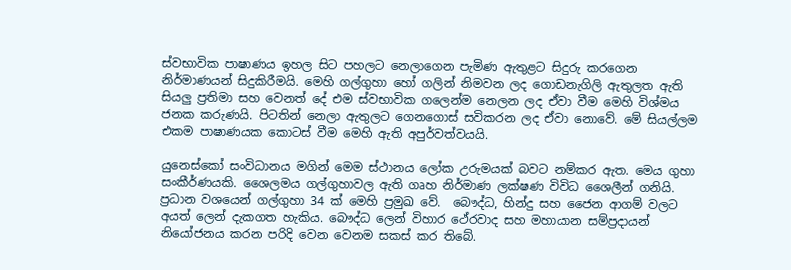ස්වභාවික පාෂාණය ඉහල සිට පහලට නෙලාගෙන පැමිණ ඇතුළට සිදුරු කරගෙන නිර්මාණයන් සිදුකිරීමයි. මෙහි ගල්ගුහා හෝ ගලින් නිමවන ලද ගොඩනැගිලි ඇතුලත ඇති සියලු ප්‍රතිමා සහ වෙනත් දේ එම ස්වභාවික ගලෙන්ම නෙලන ලද ඒවා වීම මෙහි විශ්මය ජනක කරුණයි. පිටතින් නෙලා ඇතුලට ගෙනගොස් සවිකරන ලද ඒවා නොවේ. මේ සියල්ලම එකම පාෂාණයක කොටස් වීම මෙහි ඇති අපුර්වත්වයයි.

යුනෙස්කෝ සංවිධානය මගින් මෙම ස්ථානය ලෝක උරුමයක් බවට නම්කර ඇත. මෙය ගුහා සංකීර්ණයකි. ශෛලමය ගල්ගුහාවල ඇති ගෘහ නිර්මාණ ලක්ෂණ විවිධ ශෛලීන් ගනියි. ප්‍රධාන වශයෙන් ගල්ගුහා 34 ක් මෙහි ප්‍රමුඛ වේ.  බෞද්ධ, හින්දු සහ ජෛන ආගම් වලට අයත් ලෙන් දැකගත හැකිය. බෞද්ධ ලෙන් විහාර ථේරවාද සහ මහායාන සම්ප්‍රදායන් නියෝජනය කරන පරිදි වෙන වෙනම සකස් කර තිබේ.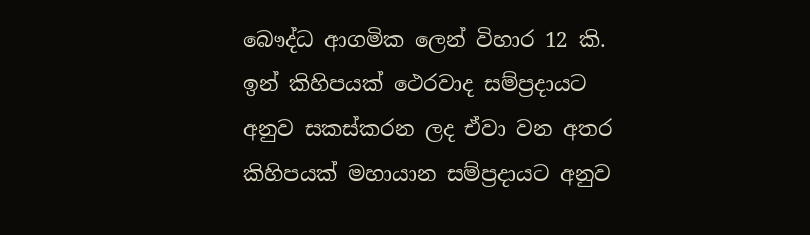බෞද්ධ ආගමික ලෙන් විහාර 12 කි. ඉන් කිහිපයක් ථෙරවාද සම්ප්‍රදායට අනුව සකස්කරන ලද ඒවා වන අතර කිහිපයක් මහායාන සම්ප්‍රදායට අනුව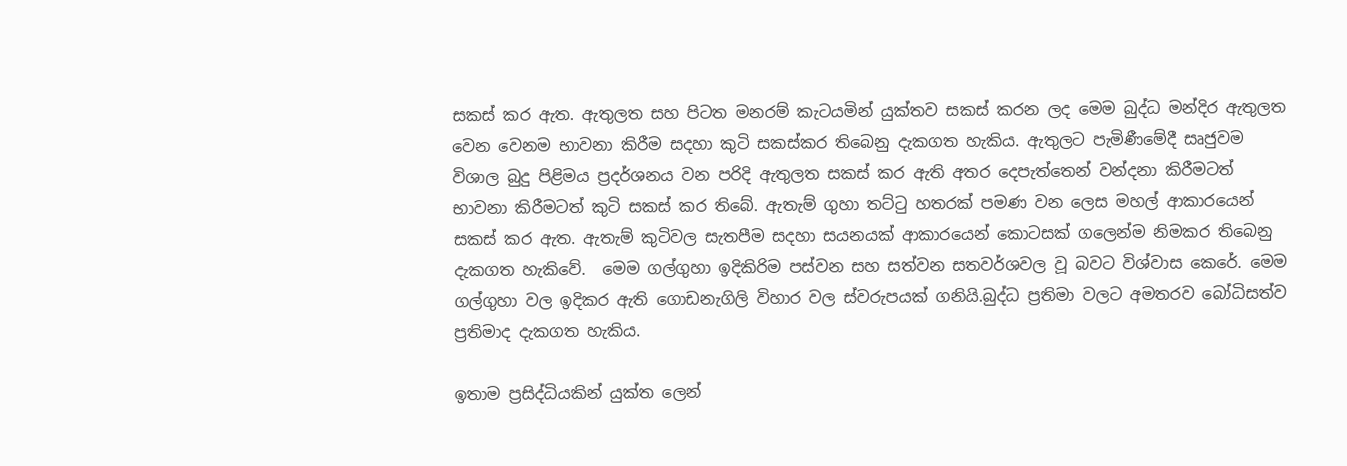සකස් කර ඇත. ඇතුලත සහ පිටත මනරම් කැටයමින් යුක්තව සකස් කරන ලද මෙම බුද්ධ මන්දිර ඇතුලත වෙන වෙනම භාවනා කිරීම සදහා කුටි සකස්කර තිබෙනු දැකගත හැකිය. ඇතුලට පැමිණීමේදී සෘජුවම විශාල බුදු පිළිමය ප්‍රදර්ශනය වන පරිදි ඇතුලත සකස් කර ඇති අතර දෙපැත්තෙන් වන්දනා කිරීමටත් භාවනා කිරීමටත් කුටි සකස් කර තිබේ. ඇතැම් ගුහා තට්ටු හතරක් පමණ වන ලෙස මහල් ආකාරයෙන් සකස් කර ඇත. ඇතැම් කුටිවල සැතපීම සදහා සයනයක් ආකාරයෙන් කොටසක් ගලෙන්ම නිමකර තිබෙනු දැකගත හැකිවේ.  මෙම ගල්ගුහා ඉදිකිරිම පස්වන සහ සත්වන සතවර්ශවල වූ බවට විශ්වාස කෙරේ. මෙම ගල්ගුහා වල ඉදිකර ඇති ගොඩනැගිලි විහාර වල ස්වරුපයක් ගනියි.බුද්ධ ප්‍රතිමා වලට අමතරව බෝධිසත්ව ප්‍රතිමාද දැකගත හැකිය.

ඉතාම ප්‍රසිද්ධියකින් යුක්ත ලෙන්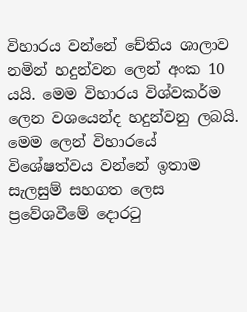විහාරය වන්නේ චේතිය ශාලාව නමින් හදුන්වන ලෙන් අංක 10 යයි. මෙම විහාරය විශ්වකර්ම ලෙන වශයෙන්ද හදුන්වනු ලබයි. මෙම ලෙන් විහාරයේ විශේෂත්වය වන්නේ ඉතාම සැලසුම් සහගත ලෙස ප්‍රවේශවීමේ දොරටු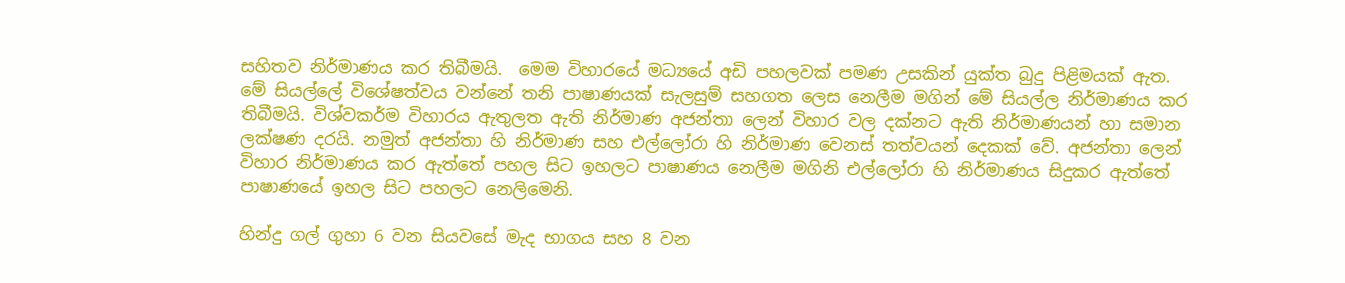සහිතව නිර්මාණය කර තිබීමයි.  මෙම විහාරයේ මධ්‍යයේ අඩි පහලවක් පමණ උසකින් යුක්ත බුදු පිළිමයක් ඇත. මේ සියල්ලේ විශේෂත්වය වන්නේ තනි පාෂාණයක් සැලසුම් සහගත ලෙස නෙලීම මගින් මේ සියල්ල නිර්මාණය කර තිබීමයි. විශ්වකර්ම විහාරය ඇතුලත ඇති නිර්මාණ අජන්තා ලෙන් විහාර වල දක්නට ඇති නිර්මාණයන් හා සමාන ලක්ෂණ දරයි. නමුත් අජන්තා හි නිර්මාණ සහ එල්ලෝරා හි නිර්මාණ වෙනස් තත්වයන් දෙකක් වේ. අජන්තා ලෙන් විහාර නිර්මාණය කර ඇත්තේ පහල සිට ඉහලට පාෂාණය නෙලීම මගිනි එල්ලෝරා හි නිර්මාණය සිදුකර ඇත්තේ පාෂාණයේ ඉහල සිට පහලට නෙලිමෙනි.

හින්දු ගල් ගුහා 6 වන සියවසේ මැද භාගය සහ 8 වන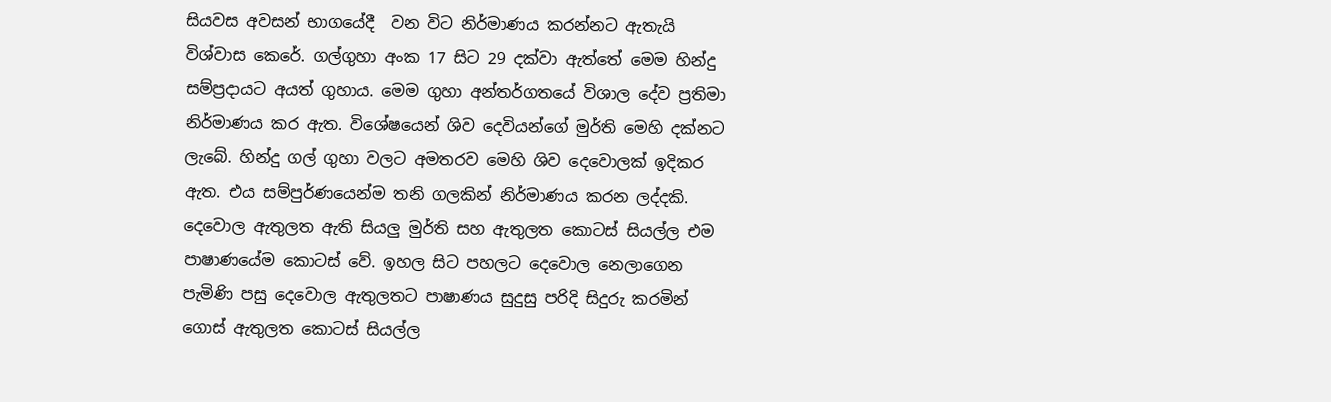සියවස අවසන් භාගයේදී  වන විට නිර්මාණය කරන්නට ඇතැයි විශ්වාස කෙරේ. ගල්ගුහා අංක 17 සිට 29 දක්වා ඇත්තේ මෙම හින්දු සම්ප්‍රදායට අයත් ගුහාය. මෙම ගුහා අන්තර්ගතයේ විශාල දේව ප්‍රතිමා නිර්මාණය කර ඇත. විශේෂයෙන් ශිව දෙවියන්ගේ මුර්ති මෙහි දක්නට ලැබේ. හින්දු ගල් ගුහා වලට අමතරව මෙහි ශිව දෙවොලක් ඉදිකර ඇත. එය සම්පුර්ණයෙන්ම තනි ගලකින් නිර්මාණය කරන ලද්දකි. දෙවොල ඇතුලත ඇති සියලු මුර්ති සහ ඇතුලත කොටස් සියල්ල එම පාෂාණයේම කොටස් වේ. ඉහල සිට පහලට දෙවොල නෙලාගෙන පැමිණි පසු දෙවොල ඇතුලතට පාෂාණය සුදුසු පරිදි සිදුරු කරමින් ගොස් ඇතුලත කොටස් සියල්ල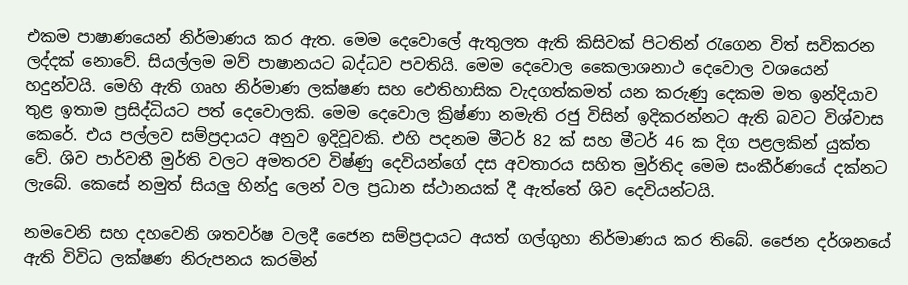එකම පාෂාණයෙන් නිර්මාණය කර ඇත. මෙම දෙවොලේ ඇතුලත ඇති කිසිවක් පිටතින් රැගෙන විත් සවිකරන ලද්දක් නොවේ. සියල්ලම මව් පාෂානයට බද්ධව පවතියි. මෙම දෙවොල කෛලාශනාථ දෙවොල වශයෙන් හදුන්වයි. මෙහි ඇති ගෘහ නිර්මාණ ලක්ෂණ සහ ඵෙතිහාසික වැදගත්කමත් යන කරුණු දෙකම මත ඉන්දියාව තුළ ඉතාම ප්‍රසිද්ධියට පත් දෙවොලකි. මෙම දෙවොල ක්‍රිෂ්ණා නමැති රජු විසින් ඉදිකරන්නට ඇති බවට විශ්වාස කෙරේ. එය පල්ලව සම්ප්‍රදායට අනුව ඉදිවූවකි. එහි පදනම මීටර් 82 ක් සහ මීටර් 46 ක දිග පළලකින් යුක්ත වේ. ශිව පාර්වතී මුර්ති වලට අමතරව විෂ්ණු දෙවියන්ගේ දස අවතාරය සහිත මුර්තිද මෙම සංකීර්ණයේ දක්නට ලැබේ. කෙසේ නමුත් සියලු හින්දු ලෙන් වල ප්‍රධාන ස්ථානයක් දී ඇත්තේ ශිව දෙවියන්ටයි.

නමවෙනි සහ දහවෙනි ශතවර්ෂ වලදී ජෛන සම්ප්‍රදායට අයත් ගල්ගුහා නිර්මාණය කර තිබේ. ජෛන දර්ශනයේ ඇති විවිධ ලක්ෂණ නිරුපනය කරමින්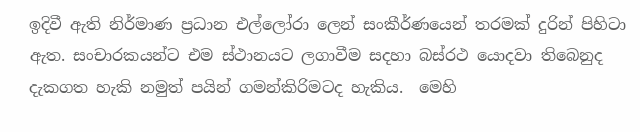ඉදිවී ඇති නිර්මාණ ප්‍රධාන එල්ලෝරා ලෙන් සංකීර්ණයෙන් තරමක් දුරින් පිහිටා ඇත. සංචාරකයන්ට එම ස්ථානයට ලගාවීම සදහා බස්රථ යොදවා තිබෙනුද දැකගත හැකි නමුත් පයින් ගමන්කිරිමටද හැකිය.  මෙහි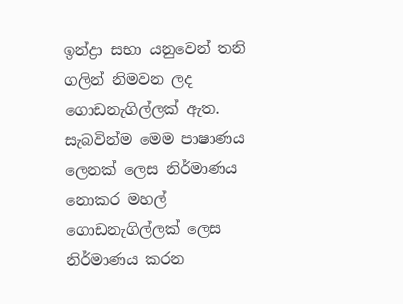ඉන්ද්‍රා සභා යනුවෙන් තනි ගලින් නිමවන ලද ගොඩනැගිල්ලක් ඇත. සැබවින්ම මෙම පාෂාණය ලෙනක් ලෙස නිර්මාණය නොකර මහල් ගොඩනැගිල්ලක් ලෙස නිර්මාණය කරන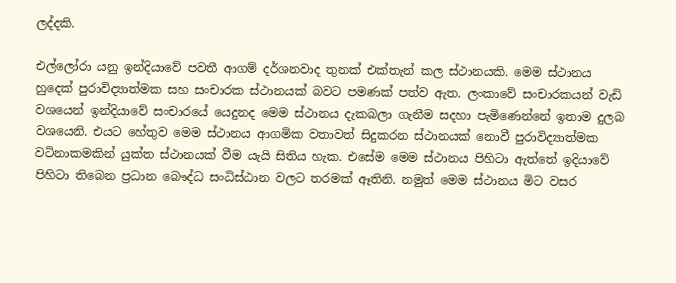ලද්දකි.

එල්ලෝරා යනු ඉන්දියාවේ පවතී ආගම් දර්ශනවාද තුනක් එක්තැන් කල ස්ථානයකි. මෙම ස්ථානය හුදෙක් පුරාවිද්‍යාත්මක සහ සංචාරක ස්ථානයක් බවට පමණක් පත්ව ඇත. ලංකාවේ සංචාරකයන් වැඩි වශයෙන් ඉන්දියාවේ සංචාරයේ යෙදුනද මෙම ස්ථානය දැකබලා ගැනීම සදහා පැමිණෙන්නේ ඉතාම දුලබ වශයෙනි. එයට හේතුව මෙම ස්ථානය ආගමික වතාවත් සිදුකරන ස්ථානයක් නොවී පුරාවිද්‍යාත්මක වටිනාකමකින් යුක්ත ස්ථානයක් වීම යැයි සිතිය හැක. එසේම මෙම ස්ථානය පිහිටා ඇත්තේ ඉදියාවේ පිහිටා තිබෙන ප්‍රධාන බෞද්ධ සංධිස්ඨාන වලට තරමක් ඈතිනි. නමුත් මෙම ස්ථානය මිට වසර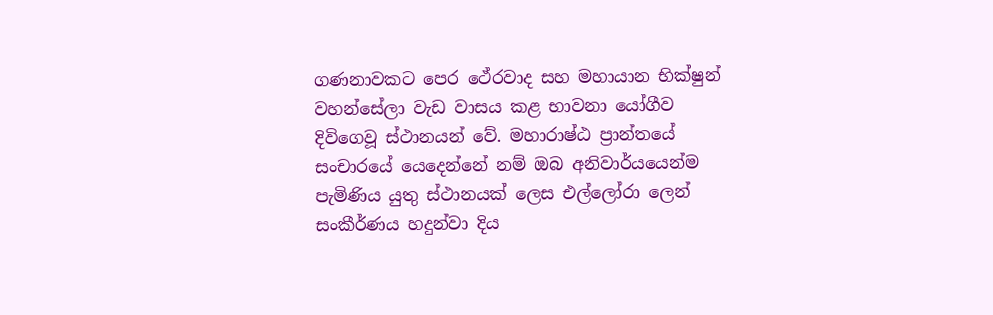ගණනාවකට පෙර ථේරවාද සහ මහායාන භික්ෂුන් වහන්සේලා වැඩ වාසය කළ භාවනා යෝගීව දිවිගෙවූ ස්ථානයන් වේ. මහාරාෂ්ඨ ප්‍රාන්තයේ සංචාරයේ යෙදෙන්නේ නම් ඔබ අනිවාර්යයෙන්ම පැමිණිය යුතු ස්ථානයක් ලෙස එල්ලෝරා ලෙන් සංකීර්ණය හදුන්වා දිය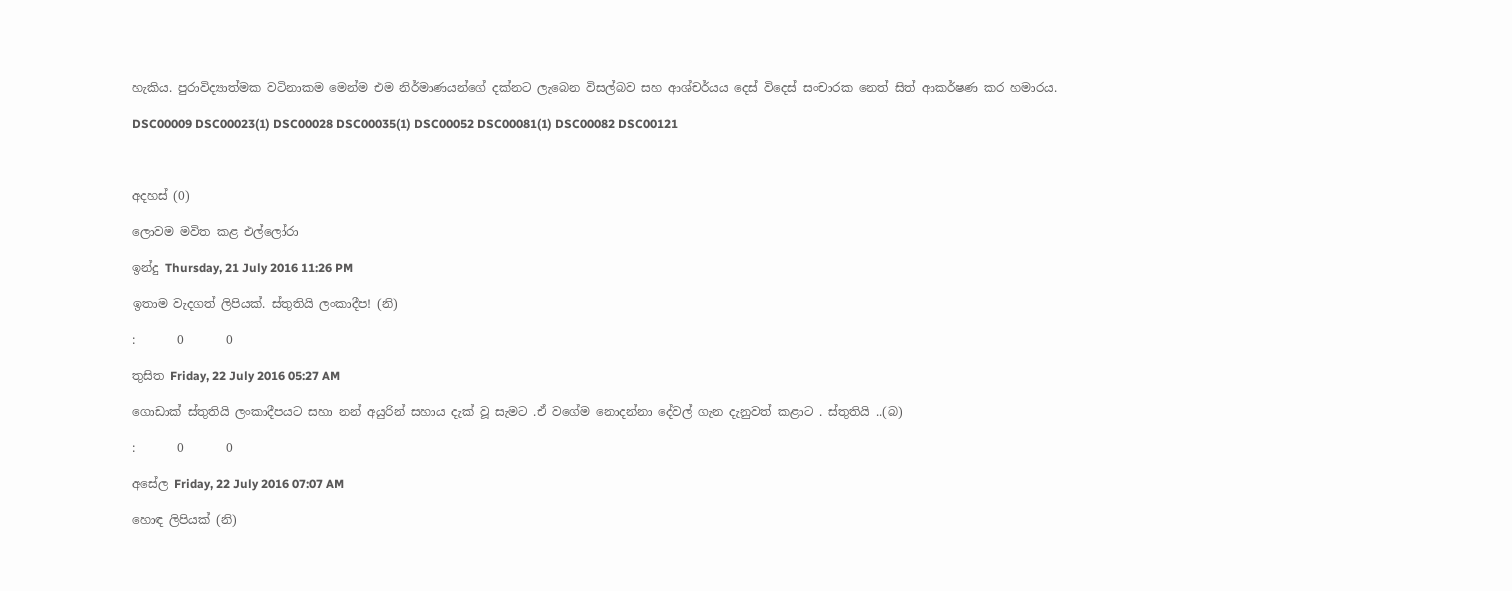හැකිය. පුරාවිද්‍යාත්මක වටිනාකම මෙන්ම එම නිර්මාණයන්ගේ දක්නට ලැබෙන විසල්බව සහ ආශ්චර්යය දෙස් විදෙස් සංචාරක නෙත් සිත් ආකර්ෂණ කර හමාරය.

DSC00009 DSC00023(1) DSC00028 DSC00035(1) DSC00052 DSC00081(1) DSC00082 DSC00121



අදහස් (0)

ලොවම මවිත කළ එල්ලෝරා

ඉන්දු Thursday, 21 July 2016 11:26 PM

ඉතාම වැදගත් ලිපියක්. ස්තුතියි ලංකාදීප! (නි)

:       0       0

තුසිත Friday, 22 July 2016 05:27 AM

ගොඩාක් ස්තුතියි ලංකාදීපයට සහා නන් අයුරින් සහාය දැක් වූ සැමට .ඒ වගේම නොදන්නා දේවල් ගැන දැනුවත් කළාට . ස්තුතියි ..(බ)

:       0       0

අසේල Friday, 22 July 2016 07:07 AM

හොඳ ලිපියක් (නි)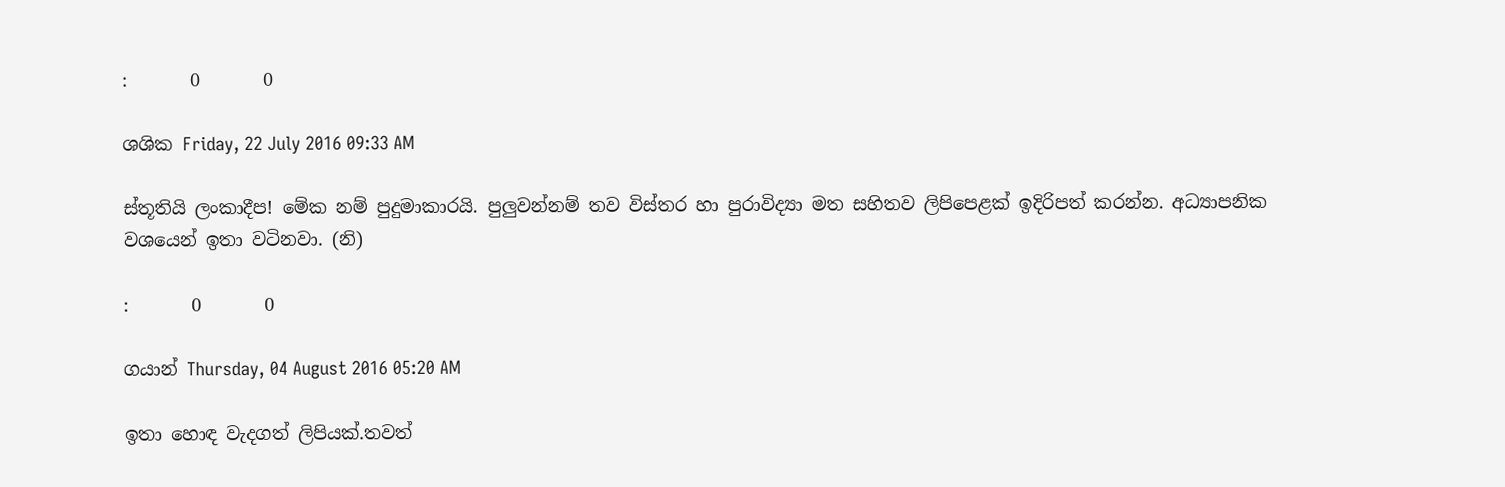:       0       0

ශශික Friday, 22 July 2016 09:33 AM

ස්තූතියි ලංකාදීප! මේක නම් පුදුමාකාරයි. පුලුවන්නම් තව විස්තර හා පුරාවිද්‍යා මත සහිතව ලිපිපෙළක් ඉදිරිපත් කරන්න. අධ්‍යාපනික වශයෙන් ඉතා වටිනවා. (නි)

:       0       0

ගයාන් Thursday, 04 August 2016 05:20 AM

ඉතා හොඳ වැදගත් ලිපියක්.තවත්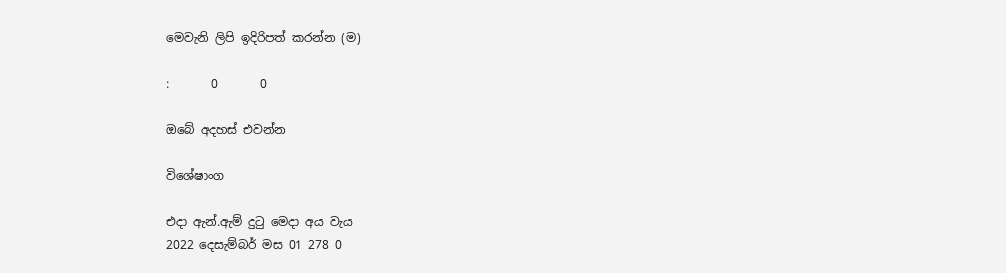මෙවැනි ලිපි ඉදිරිපත් කරන්න (ම)

:       0       0

ඔබේ අදහස් එවන්න

විශේෂාංග

එදා ඇන්.ඇම් දුටු මෙදා අය වැය
2022 දෙසැම්බර් මස 01 278 0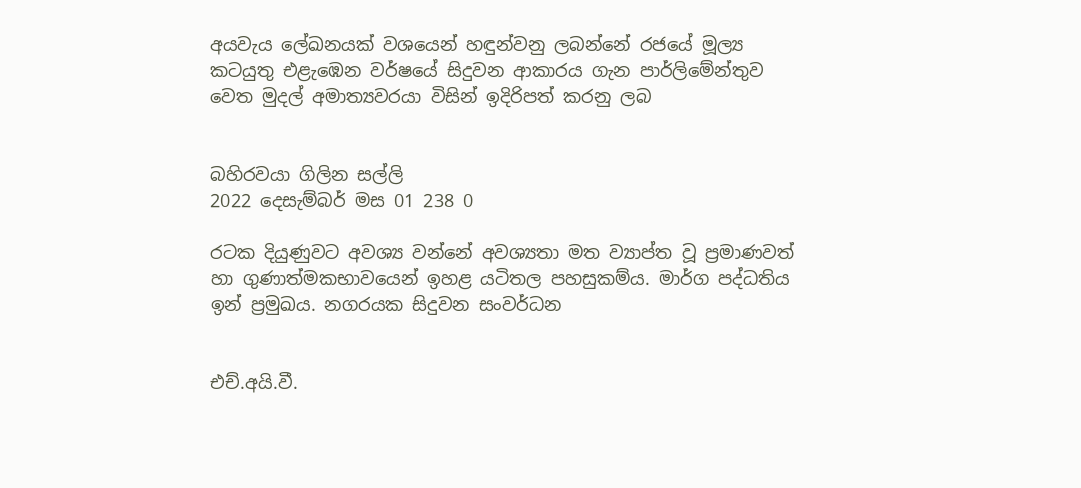අයවැය ලේඛනයක් වශයෙන් හඳුන්වනු ලබන්නේ රජයේ මූල්‍ය කටයුතු එළැඹෙන වර්ෂයේ සිදුවන ආකාරය ගැන පාර්ලිමේන්තුව වෙත මුදල් අමාත්‍යවරයා විසින් ඉදිරිපත් කරනු ලබ


බහිරවයා ගිලින සල්ලි
2022 දෙසැම්බර් මස 01 238 0

රටක දියුණුවට අවශ්‍ය වන්නේ අවශ්‍යතා මත ව්‍යාප්ත වූ ප්‍රමාණවත් හා ගුණාත්මකභාවයෙන් ඉහළ යටිතල පහසුකම්ය. මාර්ග පද්ධතිය ඉන් ප්‍රමුඛය. නගරයක සිදුවන සංවර්ධන


එච්.අයි.වී.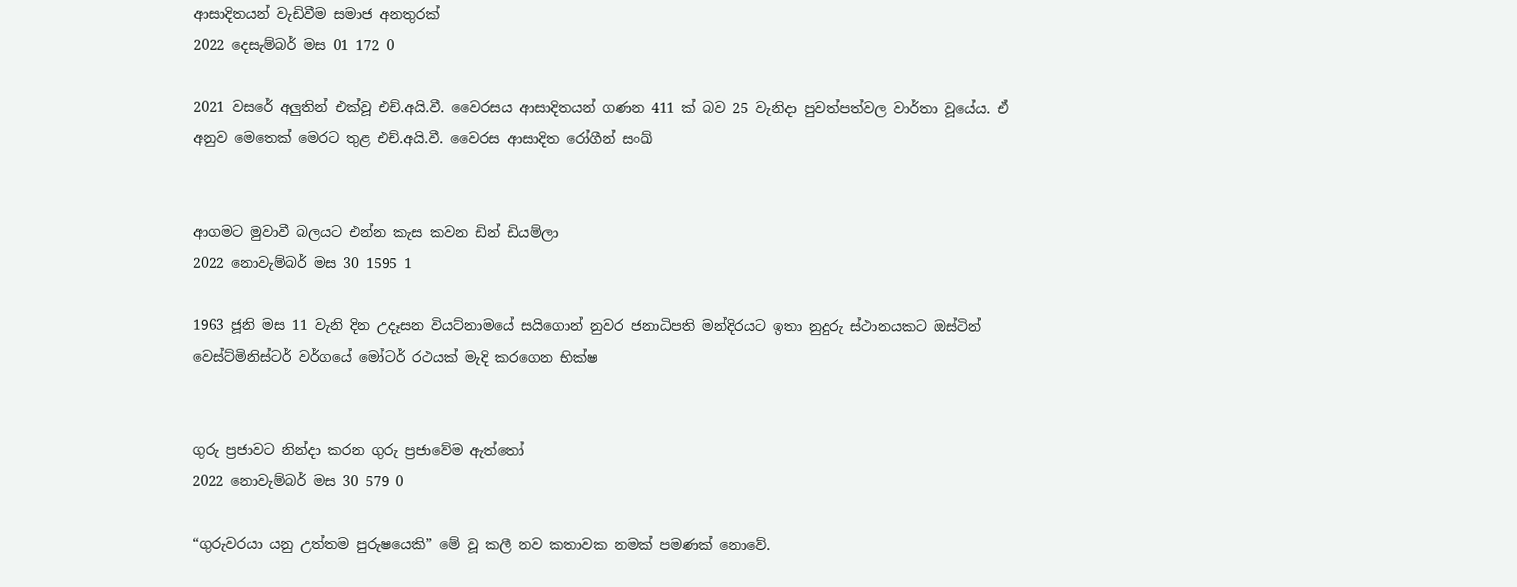ආසාදිතයන් වැඩිවීම සමාජ අනතුරක්
2022 දෙසැම්බර් මස 01 172 0

2021 වසරේ අලුතින් එක්වූ එච්.අයි.වී. වෛරසය ආසාදිතයන් ගණන 411 ක් බව 25 වැනිදා පුවත්පත්වල වාර්තා වූයේය. ඒ අනුව මෙතෙක් මෙරට තුළ එච්.අයි.වී. වෛරස ආසාදිත රෝගීන් සංඛ්‍


ආගමට මුවාවී බලයට එන්න කැස කවන ඩින් ඩියම්ලා
2022 නොවැම්බර් මස 30 1595 1

1963 ජූනි මස 11 වැනි දින උදෑසන වියට්නාමයේ සයිගොන් නුවර ජනාධිපති මන්දිරයට ඉතා නුදුරු ස්ථානයකට ඔස්ටින් වෙස්ට්මිනිස්ටර් වර්ගයේ මෝටර් රථයක් මැදි කරගෙන භික්ෂ


ගුරු ප්‍රජාවට නින්දා කරන ගුරු ප්‍රජාවේම ඇත්තෝ
2022 නොවැම්බර් මස 30 579 0

“ගුරුවරයා යනු උත්තම පුරුෂයෙකි” මේ වූ කලී නව කතාවක නමක් පමණක් නොවේ.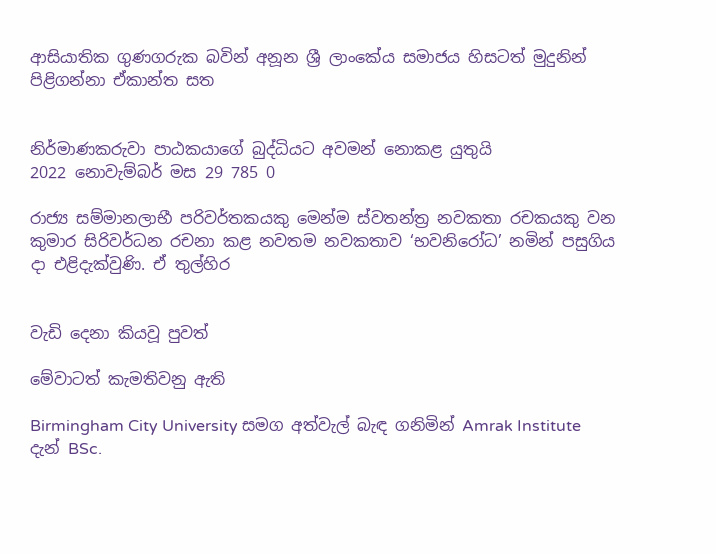ආසියාතික ගුණගරුක බවින් අනූන ශ්‍රී ලාංකේය සමාජය හිසටත් මුදුනින් පිළිගන්නා ඒකාන්ත සත


නිර්මාණකරුවා පාඨකයාගේ බුද්ධියට අවමන් නොකළ යුතුයි
2022 නොවැම්බර් මස 29 785 0

රාජ්‍ය සම්මානලාභී පරිවර්තකයකු මෙන්ම ස්වතන්ත්‍ර නවකතා රචකයකු වන කුමාර සිරිවර්ධන රචනා කළ නවතම නවකතාව ‘භවනිරෝධ’ නමින් පසුගිය දා එළිදැක්වුණි. ඒ තුල්හිර


වැඩි දෙනා කියවූ පුවත්

මේවාටත් කැමතිවනු ඇති

Birmingham City University සමග අත්වැල් බැඳ ගනිමින් Amrak Institute දැන් BSc.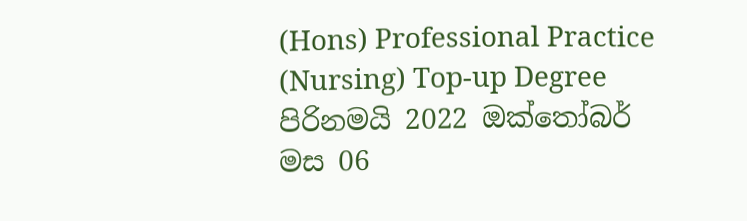(Hons) Professional Practice (Nursing) Top-up Degree පිරිනමයි 2022 ඔක්තෝබර් මස 06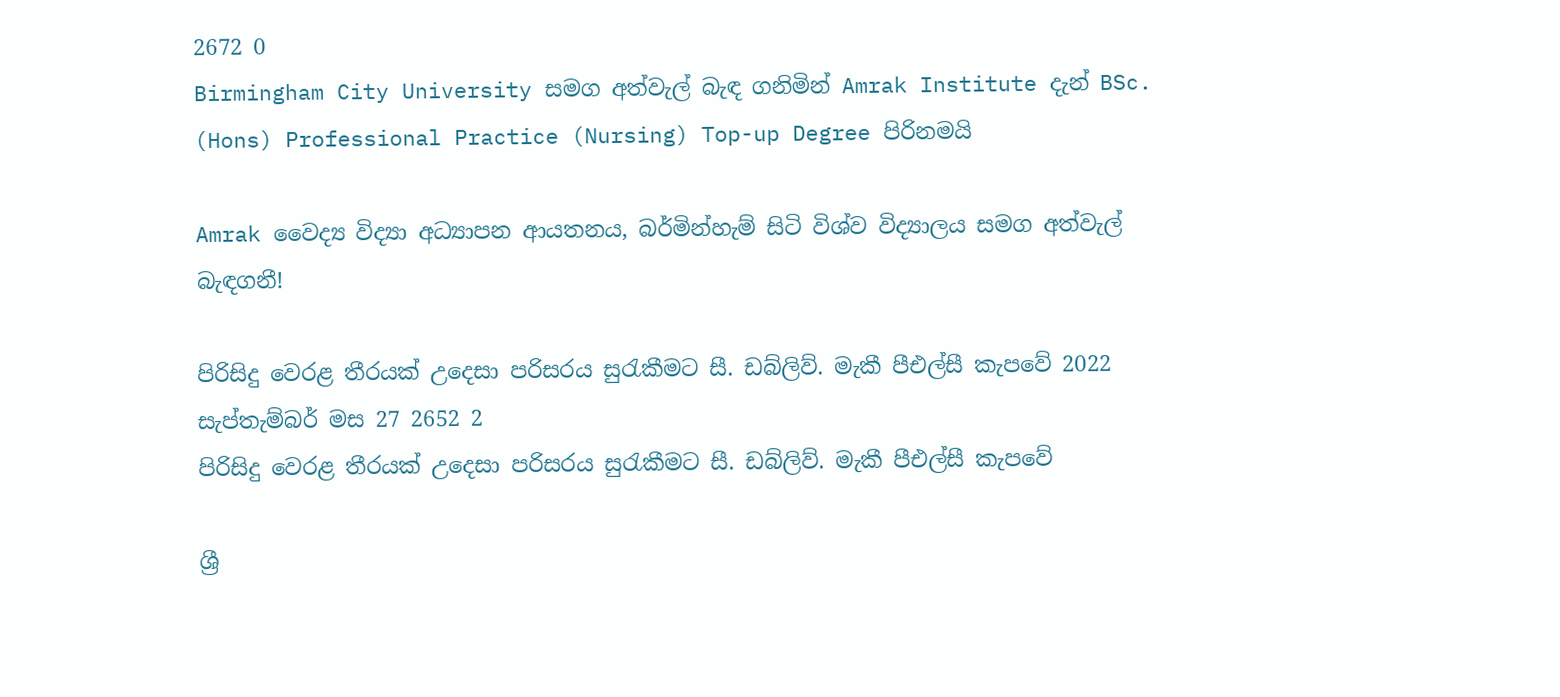2672 0
Birmingham City University සමග අත්වැල් බැඳ ගනිමින් Amrak Institute දැන් BSc. (Hons) Professional Practice (Nursing) Top-up Degree පිරිනමයි

Amrak වෛද්‍ය විද්‍යා අධ්‍යාපන ආයතනය, බර්මින්හැම් සිටි විශ්ව විද්‍යාලය සමග අත්වැල් බැඳගනී!

පිරිසිදු වෙරළ තීරයක් උදෙසා පරිසරය සුරැකීමට සී. ඩබ්ලිව්. මැකී පීඑල්සී කැපවේ 2022 සැප්තැම්බර් මස 27 2652 2
පිරිසිදු වෙරළ තීරයක් උදෙසා පරිසරය සුරැකීමට සී. ඩබ්ලිව්. මැකී පීඑල්සී කැපවේ

ශ්‍රී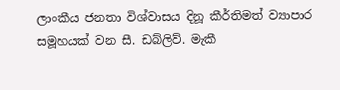ලාංකීය ජනතා විශ්වාසය දිනූ කීර්තිමත් ව්‍යාපාර සමූහයක් වන සී. ඩබ්ලිව්. මැකී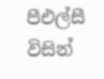පීඑල්සී විසින්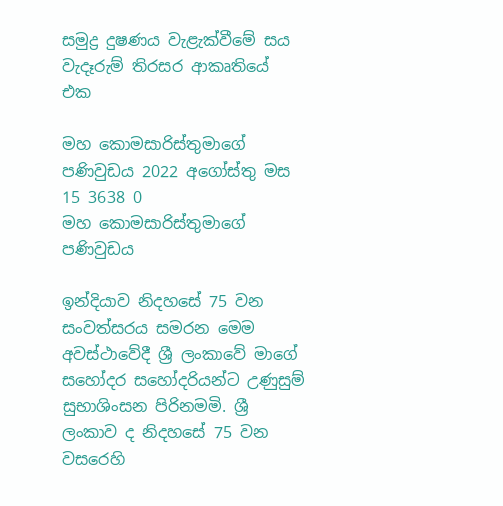සමුද්‍ර දුෂණය වැළැක්වීමේ සය වැදෑරුම් තිරසර ආකෘතියේ එක

මහ කොමසාරිස්තුමාගේ පණිවුඩය 2022 අගෝස්තු මස 15 3638 0
මහ කොමසාරිස්තුමාගේ පණිවුඩය

ඉන්දියාව නිදහසේ 75 වන සංවත්සරය සමරන මෙම අවස්ථාවේදී ශ්‍රී ලංකාවේ මාගේ සහෝදර සහෝදරියන්ට උණුසුම් සුභාශිංසන පිරිනමමි. ශ්‍රී ලංකාව ද නිදහසේ 75 වන වසරෙහි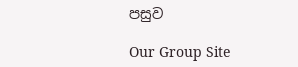පසුව

Our Group Site